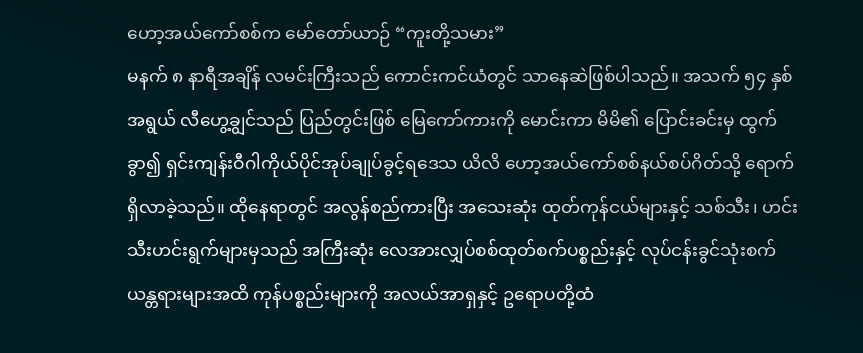ဟော့အယ်ကော်စစ်က မော်တော်ယာဉ် “ကူးတို့သမား”
မနက် ၈ နာရီအချိန် လမင်းကြီးသည် ကောင်းကင်ယံတွင် သာနေဆဲဖြစ်ပါသည်။ အသက် ၅၄ နှစ်အရွယ် လီဟွေ့ချွင်သည် ပြည်တွင်းဖြစ် မြေကော်ကားကို မောင်းကာ မိမိ၏ ပြောင်းခင်းမှ ထွက်ခွာ၍ ရှင်းကျန်းဝီဂါကိုယ်ပိုင်အုပ်ချုပ်ခွင့်ရဒေသ ယိလိ ဟော့အယ်ကော်စစ်နယ်စပ်ဂိတ်သို့ ရောက်ရှိလာခဲ့သည်။ ထိုနေရာတွင် အလွန်စည်ကားပြီး အသေးဆုံး ထုတ်ကုန်ငယ်များနှင့် သစ်သီး၊ ဟင်းသီးဟင်းရွက်များမှသည် အကြီးဆုံး လေအားလျှပ်စစ်ထုတ်စက်ပစ္စည်းနှင့် လုပ်ငန်းခွင်သုံးစက်ယန္တရားများအထိ ကုန်ပစ္စည်းများကို အလယ်အာရှနှင့် ဥရောပတို့ထံ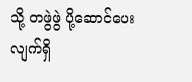သို့ တဖွဲဖွဲ ပို့ဆောင်ပေးလျက်ရှိ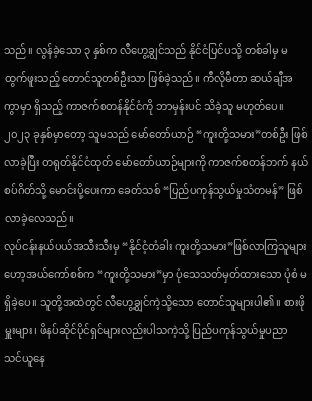သည်။ လွန်ခဲ့သော ၃ နှစ်က လီဟွေ့ချွင်သည် နိုင်ငံပြင်ပသို့ တစ်ခါမှ မထွက်ဖူးသည့် တောင်သူတစ်ဦးသာ ဖြစ်ခဲ့သည်။ ကီလိုမီတာ ဆယ်ချီအကွာမှာ ရှိသည့် ကာဇက်စတန်နိုင်ငံကို ဘာမှန်းပင် သိခဲ့သူ မဟုတ်ပေ။ ၂၀၂၃ ခုနှစ်မှာတော့ သူမသည် မော်တော်ယာဉ် “ကူးတို့သမား”တစ်ဦး ဖြစ်လာခဲ့ပြီး တရုတ်နိုင်ငံထုတ် မော်တော်ယာဉ်များကို ကာဇက်စတန်ဘက် နယ်စပ်ဂိတ်သို့ မောင်းပို့ပေးကာ ခေတ်သစ် “ပြည်ပကုန်သွယ်မှုသံတမန်” ဖြစ်လာခဲ့လေသည်။
လုပ်ငန်းနယ်ပယ်အသီးသီးမှ “နိုင်ငံ့တံခါး ကူးတို့သမား”ဖြစ်လာကြသူများ
ဟော့အယ်ကော်စစ်က “ကူးတို့သမား”မှာ ပုံသေသတ်မှတ်ထားသော ပုံစံ မရှိခဲ့ပေ။ သူတို့အထဲတွင် လီဟွေ့ချွင်ကဲ့သို့သော တောင်သူများပါ၏။ စားဖိုမှူးများ၊ ဖိနပ်ဆိုင်ပိုင်ရှင်များလည်းပါသကဲ့သို့ ပြည်ပကုန်သွယ်မှုပညာ သင်ယူနေ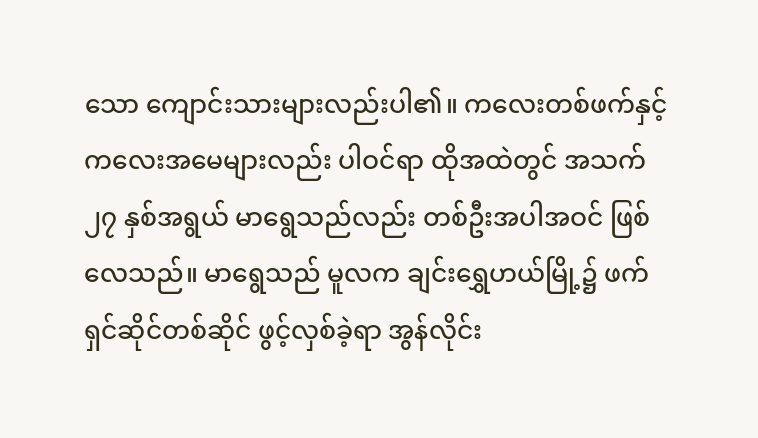သော ကျောင်းသားများလည်းပါ၏။ ကလေးတစ်ဖက်နှင့် ကလေးအမေများလည်း ပါဝင်ရာ ထိုအထဲတွင် အသက် ၂၇ နှစ်အရွယ် မာရွေသည်လည်း တစ်ဦးအပါအဝင် ဖြစ်လေသည်။ မာရွေသည် မူလက ချင်းရွှေဟယ်မြို့၌ ဖက်ရှင်ဆိုင်တစ်ဆိုင် ဖွင့်လှစ်ခဲ့ရာ အွန်လိုင်း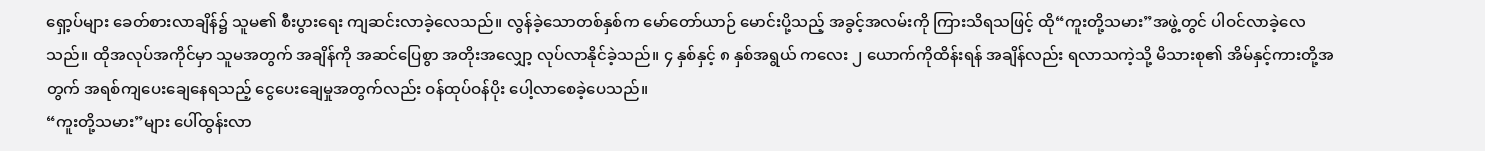ရှော့ပ်များ ခေတ်စားလာချိန်၌ သူမ၏ စီးပွားရေး ကျဆင်းလာခဲ့လေသည်။ လွန်ခဲ့သောတစ်နှစ်က မော်တော်ယာဉ် မောင်းပို့သည့် အခွင့်အလမ်းကို ကြားသိရသဖြင့် ထို“ကူးတို့သမား”အဖွဲ့တွင် ပါဝင်လာခဲ့လေသည်။ ထိုအလုပ်အကိုင်မှာ သူမအတွက် အချိန်ကို အဆင်ပြေစွာ အတိုးအလျှော့ လုပ်လာနိုင်ခဲ့သည်။ ၄ နှစ်နှင့် ၈ နှစ်အရွယ် ကလေး ၂ ယောက်ကိုထိန်းရန် အချိန်လည်း ရလာသကဲ့သို့ မိသားစု၏ အိမ်နှင့်ကားတို့အတွက် အရစ်ကျပေးချေနေရသည့် ငွေပေးချေမှုအတွက်လည်း ဝန်ထုပ်ဝန်ပိုး ပေါ့လာစေခဲ့ပေသည်။
“ကူးတို့သမား”များ ပေါ်ထွန်းလာ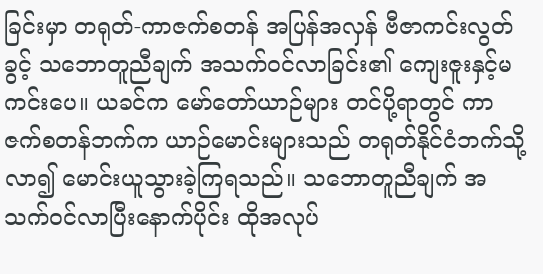ခြင်းမှာ တရုတ်-ကာဇက်စတန် အပြန်အလှန် ဗီဇာကင်းလွတ်ခွင့် သဘောတူညီချက် အသက်ဝင်လာခြင်း၏ ကျေးဇူးနှင့်မကင်းပေ။ ယခင်က မော်တော်ယာဉ်များ တင်ပို့ရာတွင် ကာဇက်စတန်ဘက်က ယာဉ်မောင်းများသည် တရုတ်နိုင်ငံဘက်သို့လာ၍ မောင်းယူသွားခဲ့ကြရသည်။ သဘောတူညီချက် အသက်ဝင်လာပြီးနောက်ပိုင်း ထိုအလုပ်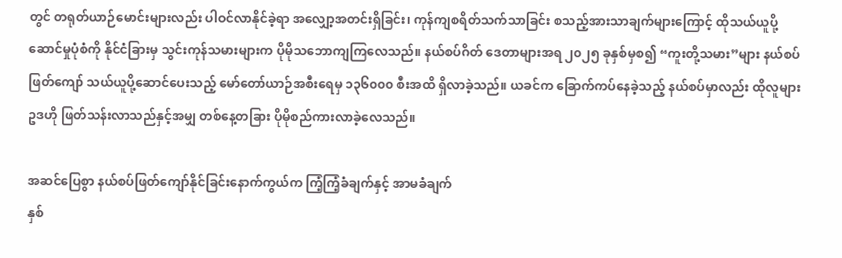တွင် တရုတ်ယာဉ်မောင်းများလည်း ပါဝင်လာနိုင်ခဲ့ရာ အလျှော့အတင်းရှိခြင်း၊ ကုန်ကျစရိတ်သက်သာခြင်း စသည့်အားသာချက်များကြောင့် ထိုသယ်ယူပို့ဆောင်မှုပုံစံကို နိုင်ငံခြားမှ သွင်းကုန်သမားများက ပိုမိုသဘောကျကြလေသည်။ နယ်စပ်ဂိတ် ဒေတာများအရ ၂၀၂၅ ခုနှစ်မှစ၍ “ကူးတို့သမား”များ နယ်စပ်ဖြတ်ကျော် သယ်ယူပို့ဆောင်ပေးသည့် မော်တော်ယာဉ်အစီးရေမှ ၁၃၆၀၀၀ စီးအထိ ရှိလာခဲ့သည်။ ယခင်က ခြောက်ကပ်နေခဲ့သည့် နယ်စပ်မှာလည်း ထိုလူများ ဥဒဟို ဖြတ်သန်းလာသည်နှင့်အမျှ တစ်နေ့တခြား ပိုမိုစည်ကားလာခဲ့လေသည်။

အဆင်ပြေစွာ နယ်စပ်ဖြတ်ကျော်နိုင်ခြင်းနောက်ကွယ်က ကြံ့ကြံ့ခံချက်နှင့် အာမခံချက်
နှစ်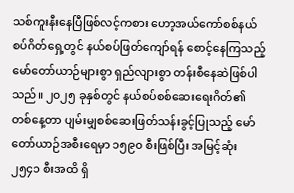သစ်ကူးနီးနေပြီဖြစ်လင့်ကစား ဟော့အယ်ကော်စစ်နယ်စပ်ဂိတ်ရှေ့တွင် နယ်စပ်ဖြတ်ကျော်ရန် စောင့်နေကြသည့် မော်တော်ယာဉ်များစွာ ရှည်လျားစွာ တန်းစီနေဆဲဖြစ်ပါသည်။ ၂၀၂၅ ခုနှစ်တွင် နယ်စပ်စစ်ဆေးရေးဂိတ်၏ တစ်နေ့တာ ပျမ်းမျှစစ်ဆေးဖြတ်သန်းခွင့်ပြုသည့် မော်တော်ယာဉ်အစီးရေမှာ ၁၅၉၀ စီးဖြစ်ပြီး အမြင့်ဆုံး ၂၅၄၁ စီးအထိ ရှိ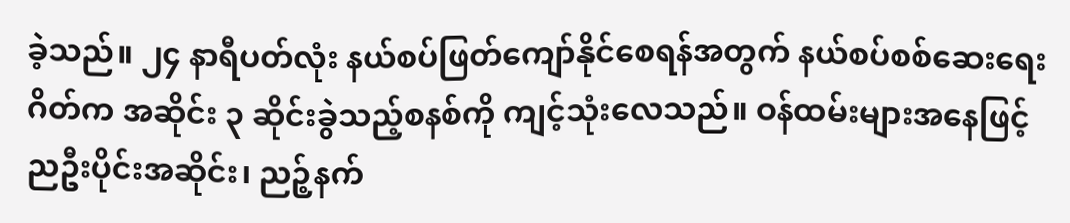ခဲ့သည်။ ၂၄ နာရီပတ်လုံး နယ်စပ်ဖြတ်ကျော်နိုင်စေရန်အတွက် နယ်စပ်စစ်ဆေးရေးဂိတ်က အဆိုင်း ၃ ဆိုင်းခွဲသည့်စနစ်ကို ကျင့်သုံးလေသည်။ ဝန်ထမ်းများအနေဖြင့် ညဦးပိုင်းအဆိုင်း၊ ညဉ့်နက်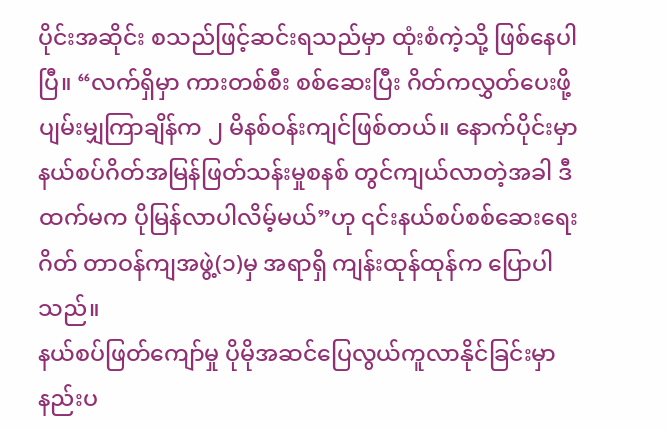ပိုင်းအဆိုင်း စသည်ဖြင့်ဆင်းရသည်မှာ ထုံးစံကဲ့သို့ ဖြစ်နေပါပြီ။ “လက်ရှိမှာ ကားတစ်စီး စစ်ဆေးပြီး ဂိတ်ကလွှတ်ပေးဖို့ ပျမ်းမျှကြာချိန်က ၂ မိနစ်ဝန်းကျင်ဖြစ်တယ်။ နောက်ပိုင်းမှာ နယ်စပ်ဂိတ်အမြန်ဖြတ်သန်းမှုစနစ် တွင်ကျယ်လာတဲ့အခါ ဒီထက်မက ပိုမြန်လာပါလိမ့်မယ်”ဟု ၎င်းနယ်စပ်စစ်ဆေးရေးဂိတ် တာဝန်ကျအဖွဲ့(၁)မှ အရာရှိ ကျန်းထုန်ထုန်က ပြောပါသည်။
နယ်စပ်ဖြတ်ကျော်မှု ပိုမိုအဆင်ပြေလွယ်ကူလာနိုင်ခြင်းမှာ နည်းပ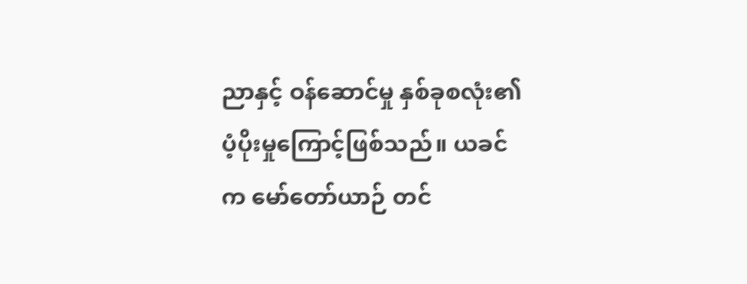ညာနှင့် ဝန်ဆောင်မှု နှစ်ခုစလုံး၏ ပံ့ပိုးမှုကြောင့်ဖြစ်သည်။ ယခင်က မော်တော်ယာဉ် တင်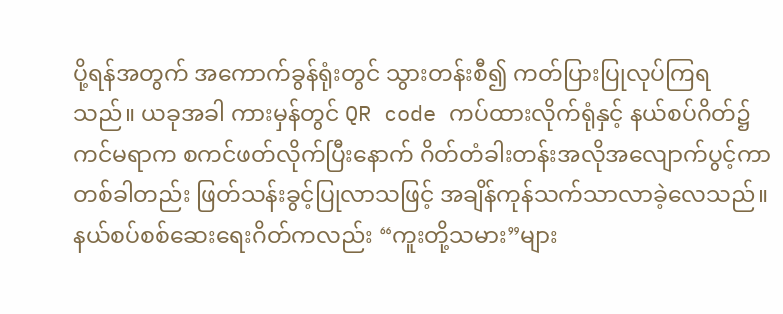ပို့ရန်အတွက် အကောက်ခွန်ရုံးတွင် သွားတန်းစီ၍ ကတ်ပြားပြုလုပ်ကြရသည်။ ယခုအခါ ကားမှန်တွင် QR code ကပ်ထားလိုက်ရုံနှင့် နယ်စပ်ဂိတ်၌ ကင်မရာက စကင်ဖတ်လိုက်ပြီးနောက် ဂိတ်တံခါးတန်းအလိုအလျောက်ပွင့်ကာ တစ်ခါတည်း ဖြတ်သန်းခွင့်ပြုလာသဖြင့် အချိန်ကုန်သက်သာလာခဲ့လေသည်။ နယ်စပ်စစ်ဆေးရေးဂိတ်ကလည်း “ကူးတို့သမား”များ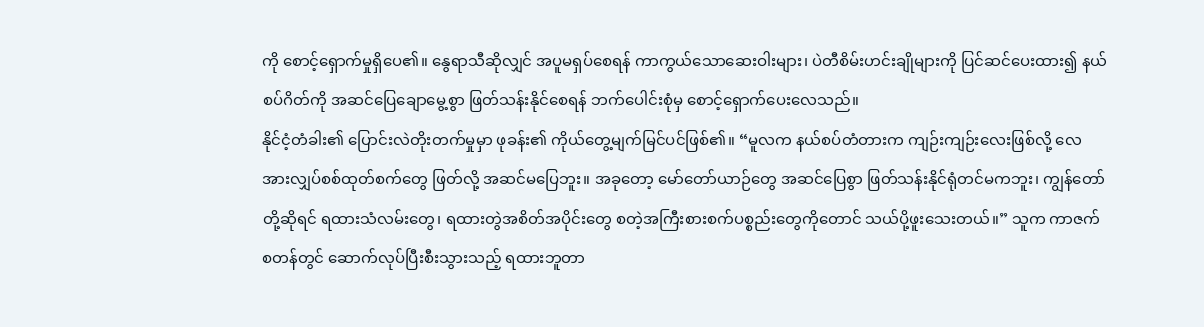ကို စောင့်ရှောက်မှုရှိပေ၏။ နွေရာသီဆိုလျှင် အပူမရှပ်စေရန် ကာကွယ်သောဆေးဝါးများ၊ ပဲတီစိမ်းဟင်းချိုများကို ပြင်ဆင်ပေးထား၍ နယ်စပ်ဂိတ်ကို အဆင်ပြေချောမွေ့စွာ ဖြတ်သန်းနိုင်စေရန် ဘက်ပေါင်းစုံမှ စောင့်ရှောက်ပေးလေသည်။
နိုင်ငံ့တံခါး၏ ပြောင်းလဲတိုးတက်မှုမှာ ဖုခန်း၏ ကိုယ်တွေ့မျက်မြင်ပင်ဖြစ်၏။ “မူလက နယ်စပ်တံတားက ကျဉ်းကျဉ်းလေးဖြစ်လို့ လေအားလျှပ်စစ်ထုတ်စက်တွေ ဖြတ်လို့ အဆင်မပြေဘူး။ အခုတော့ မော်တော်ယာဉ်တွေ အဆင်ပြေစွာ ဖြတ်သန်းနိုင်ရုံတင်မကဘူး၊ ကျွန်တော်တို့ဆိုရင် ရထားသံလမ်းတွေ၊ ရထားတွဲအစိတ်အပိုင်းတွေ စတဲ့အကြီးစားစက်ပစ္စည်းတွေကိုတောင် သယ်ပို့ဖူးသေးတယ်။” သူက ကာဇက်စတန်တွင် ဆောက်လုပ်ပြီးစီးသွားသည့် ရထားဘူတာ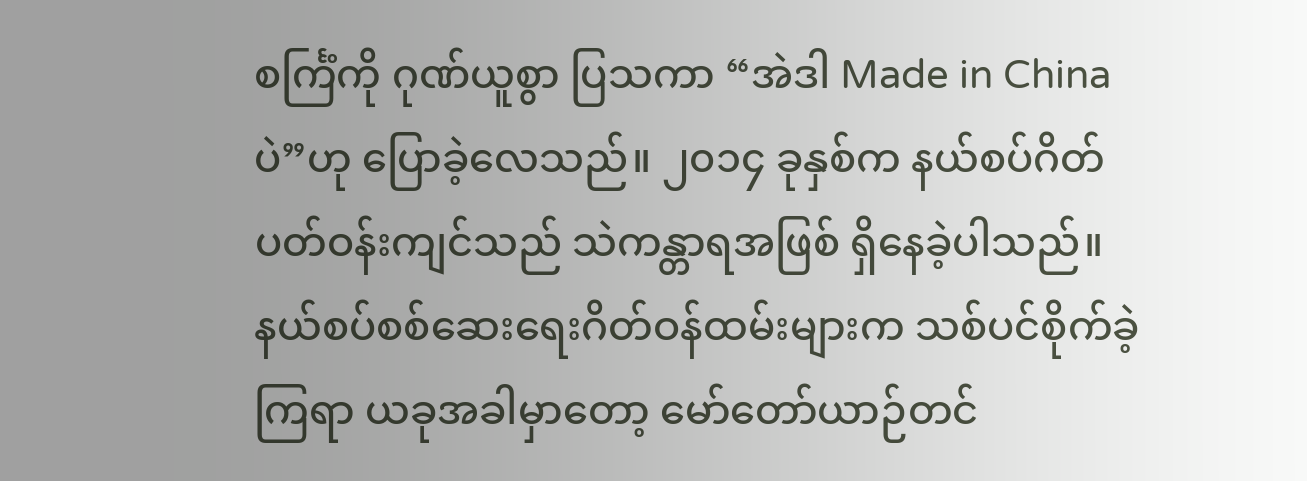စင်္ကြံကို ဂုဏ်ယူစွာ ပြသကာ “အဲဒါ Made in China ပဲ”ဟု ပြောခဲ့လေသည်။ ၂၀၁၄ ခုနှစ်က နယ်စပ်ဂိတ်ပတ်ဝန်းကျင်သည် သဲကန္တာရအဖြစ် ရှိနေခဲ့ပါသည်။ နယ်စပ်စစ်ဆေးရေးဂိတ်ဝန်ထမ်းများက သစ်ပင်စိုက်ခဲ့ကြရာ ယခုအခါမှာတော့ မော်တော်ယာဉ်တင်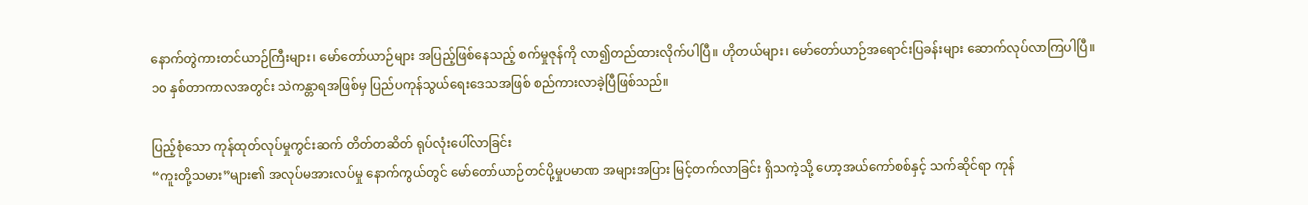နောက်တွဲကားတင်ယာဉ်ကြီးများ၊ မော်တော်ယာဉ်များ အပြည့်ဖြစ်နေသည့် စက်မှုဇုန်ကို လာ၍တည်ထားလိုက်ပါပြီ။ ဟိုတယ်များ၊ မော်တော်ယာဉ်အရောင်းပြခန်းများ ဆောက်လုပ်လာကြပါပြီ။ ၁၀ နှစ်တာကာလအတွင်း သဲကန္တာရအဖြစ်မှ ပြည်ပကုန်သွယ်ရေးဒေသအဖြစ် စည်ကားလာခဲ့ပြီဖြစ်သည်။

ပြည့်စုံသော ကုန်ထုတ်လုပ်မှုကွင်းဆက် တိတ်တဆိတ် ရုပ်လုံးပေါ်လာခြင်း
“ကူးတို့သမား”များ၏ အလုပ်မအားလပ်မှု နောက်ကွယ်တွင် မော်တော်ယာဉ်တင်ပို့မှုပမာဏ အများအပြား မြင့်တက်လာခြင်း ရှိသကဲ့သို့ ဟော့အယ်ကော်စစ်နှင့် သက်ဆိုင်ရာ ကုန်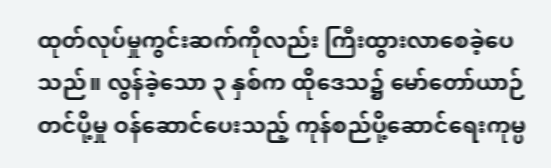ထုတ်လုပ်မှုကွင်းဆက်ကိုလည်း ကြီးထွားလာစေခဲ့ပေသည်။ လွန်ခဲ့သော ၃ နှစ်က ထိုဒေသ၌ မော်တော်ယာဉ်တင်ပို့မှု ဝန်ဆောင်ပေးသည့် ကုန်စည်ပို့ဆောင်ရေးကုမ္ပ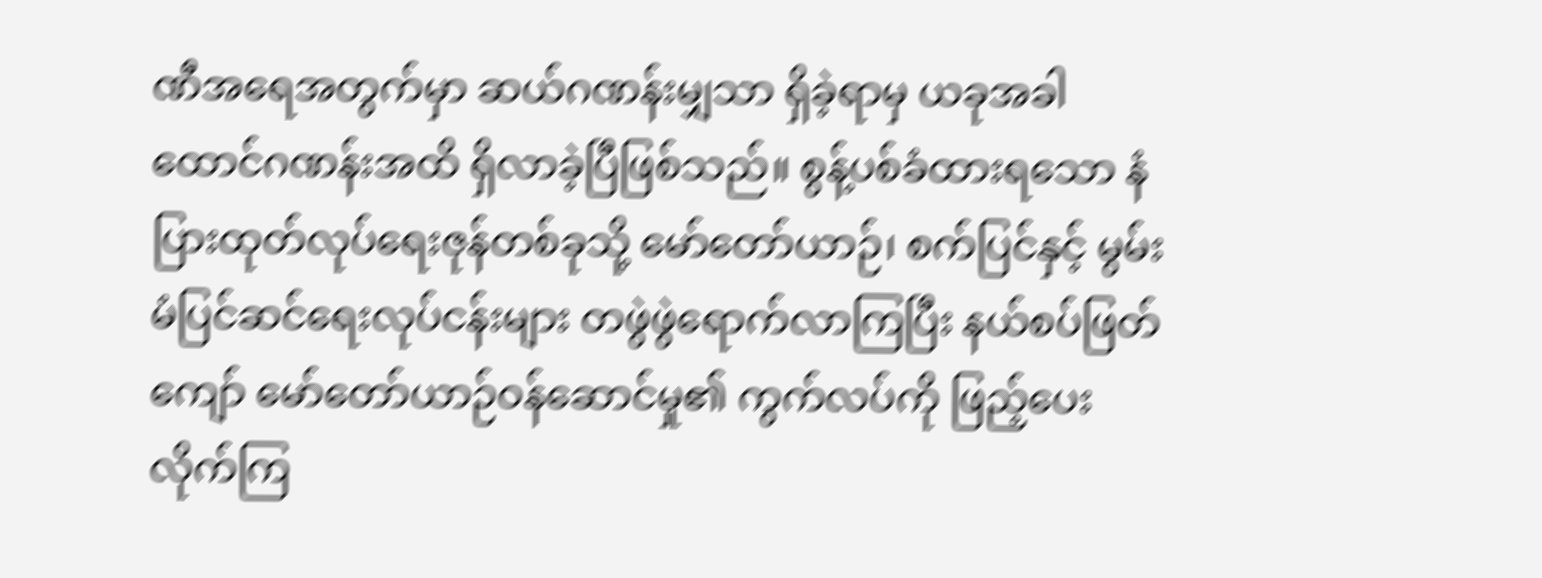ဏီအရေအတွက်မှာ ဆယ်ဂဏန်းမျှသာ ရှိခဲ့ရာမှ ယခုအခါ ထောင်ဂဏန်းအထိ ရှိလာခဲ့ပြီဖြစ်သည်။ စွန့်ပစ်ခံထားရသော နံပြားထုတ်လုပ်ရေးဇုန်တစ်ခုသို့ မော်တော်ယာဉ်၊ စက်ပြင်နှင့် မွမ်းမံပြင်ဆင်ရေးလုပ်ငန်းများ တဖွဲဖွဲရောက်လာကြပြီး နယ်စပ်ဖြတ်ကျော် မော်တော်ယာဉ်ဝန်ဆောင်မှု၏ ကွက်လပ်ကို ဖြည့်ပေးလိုက်ကြ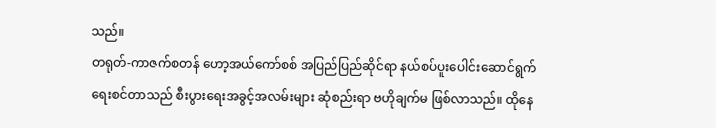သည်။
တရုတ်-ကာဇက်စတန် ဟော့အယ်ကော်စစ် အပြည်ပြည်ဆိုင်ရာ နယ်စပ်ပူးပေါင်းဆောင်ရွက်ရေးစင်တာသည် စီးပွားရေးအခွင့်အလမ်းများ ဆုံစည်းရာ ဗဟိုချက်မ ဖြစ်လာသည်။ ထိုနေ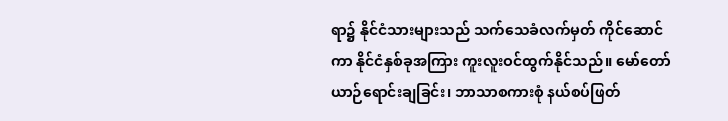ရာ၌ နိုင်ငံသားများသည် သက်သေခံလက်မှတ် ကိုင်ဆောင်ကာ နိုင်ငံနှစ်ခုအကြား ကူးလူးဝင်ထွက်နိုင်သည်။ မော်တော်ယာဉ်ရောင်းချခြင်း၊ ဘာသာစကားစုံ နယ်စပ်ဖြတ်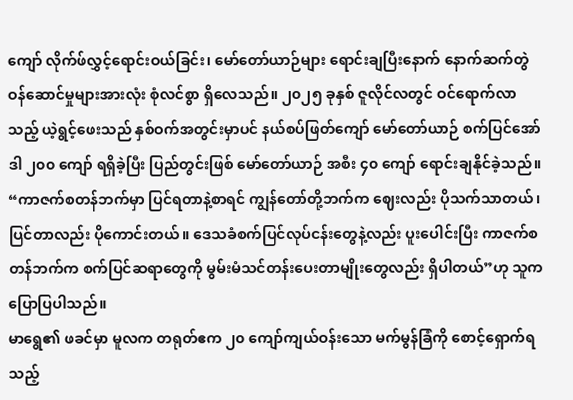ကျော် လိုက်ဖ်လွှင့်ရောင်းဝယ်ခြင်း၊ မော်တော်ယာဉ်များ ရောင်းချပြီးနောက် နောက်ဆက်တွဲဝန်ဆောင်မှုများအားလုံး စုံလင်စွာ ရှိလေသည်။ ၂၀၂၅ ခုနှစ် ဇူလိုင်လတွင် ဝင်ရောက်လာသည့် ယဲ့ရွင့်ဖေးသည် နှစ်ဝက်အတွင်းမှာပင် နယ်စပ်ဖြတ်ကျော် မော်တော်ယာဉ် စက်ပြင်အော်ဒါ ၂၀၀ ကျော် ရရှိခဲ့ပြီး ပြည်တွင်းဖြစ် မော်တော်ယာဉ် အစီး ၄၀ ကျော် ရောင်းချနိုင်ခဲ့သည်။ “ကာဇက်စတန်ဘက်မှာ ပြင်ရတာနဲ့စာရင် ကျွန်တော်တို့ဘက်က ဈေးလည်း ပိုသက်သာတယ်၊ ပြင်တာလည်း ပိုကောင်းတယ်။ ဒေသခံစက်ပြင်လုပ်ငန်းတွေနဲ့လည်း ပူးပေါင်းပြီး ကာဇက်စတန်ဘက်က စက်ပြင်ဆရာတွေကို မွမ်းမံသင်တန်းပေးတာမျိုးတွေလည်း ရှိပါတယ်”ဟု သူက ပြောပြပါသည်။
မာရွေ၏ ဖခင်မှာ မူလက တရုတ်ဧက ၂၀ ကျော်ကျယ်ဝန်းသော မက်မွန်ခြံကို စောင့်ရှောက်ရသည့်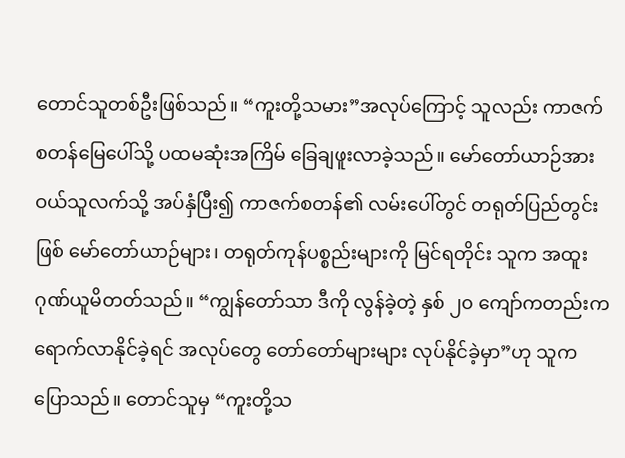တောင်သူတစ်ဦးဖြစ်သည်။ “ကူးတို့သမား”အလုပ်ကြောင့် သူလည်း ကာဇက်စတန်မြေပေါ်သို့ ပထမဆုံးအကြိမ် ခြေချဖူးလာခဲ့သည်။ မော်တော်ယာဉ်အား ဝယ်သူလက်သို့ အပ်နှံပြီး၍ ကာဇက်စတန်၏ လမ်းပေါ်တွင် တရုတ်ပြည်တွင်းဖြစ် မော်တော်ယာဉ်များ၊ တရုတ်ကုန်ပစ္စည်းများကို မြင်ရတိုင်း သူက အထူးဂုဏ်ယူမိတတ်သည်။ “ကျွန်တော်သာ ဒီကို လွန်ခဲ့တဲ့ နှစ် ၂၀ ကျော်ကတည်းက ရောက်လာနိုင်ခဲ့ရင် အလုပ်တွေ တော်တော်များများ လုပ်နိုင်ခဲ့မှာ”ဟု သူက ပြောသည်။ တောင်သူမှ “ကူးတို့သ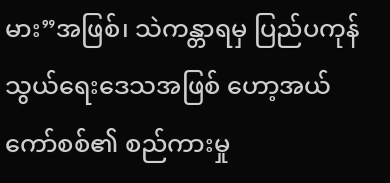မား”အဖြစ်၊ သဲကန္တာရမှ ပြည်ပကုန်သွယ်ရေးဒေသအဖြစ် ဟော့အယ်ကော်စစ်၏ စည်ကားမှု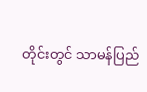တိုင်းတွင် သာမန်ပြည်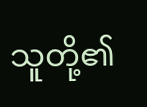သူတို့၏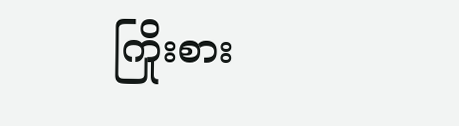ကြိုးစား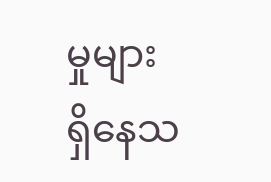မှုများ ရှိနေသ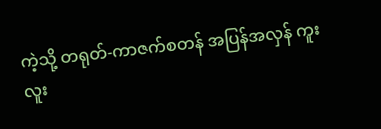ကဲ့သို့ တရုတ်-ကာဇက်စတန် အပြန်အလှန် ကူးလူး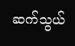ဆက်သွယ်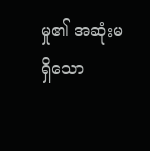မှု၏ အဆုံးမရှိသော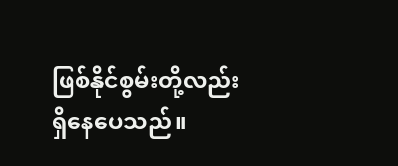ဖြစ်နိုင်စွမ်းတို့လည်း ရှိနေပေသည်။